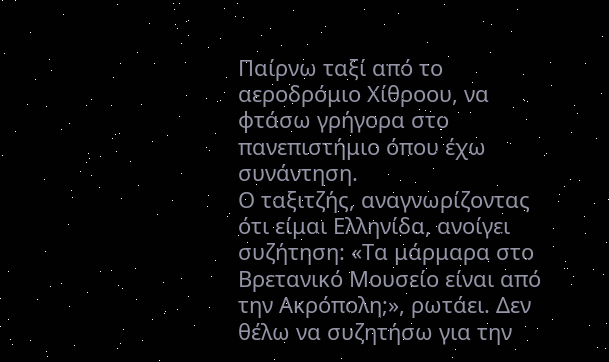Παίρνω ταξί από το αεροδρόμιο Χίθροου, να φτάσω γρήγορα στο πανεπιστήμιο όπου έχω συνάντηση.
Ο ταξιτζής, αναγνωρίζοντας ότι είμαι Ελληνίδα, ανοίγει συζήτηση: «Τα μάρμαρα στο Βρετανικό Μουσείο είναι από την Ακρόπολη;», ρωτάει. Δεν θέλω να συζητήσω για την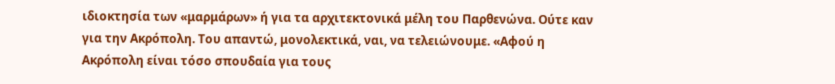ιδιοκτησία των «μαρμάρων» ή για τα αρχιτεκτονικά μέλη του Παρθενώνα. Ούτε καν για την Ακρόπολη. Του απαντώ, μονολεκτικά, ναι, να τελειώνουμε. «Αφού η Ακρόπολη είναι τόσο σπουδαία για τους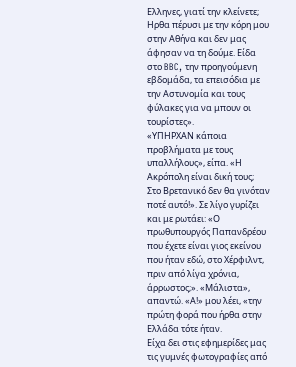Ελληνες, γιατί την κλείνετε; Ηρθα πέρυσι με την κόρη μου στην Αθήνα και δεν μας άφησαν να τη δούμε. Είδα στο BBC, την προηγούμενη εβδομάδα, τα επεισόδια με την Αστυνομία και τους φύλακες για να μπουν οι τουρίστες».
«ΥΠΗΡΧΑΝ κάποια προβλήματα με τους υπαλλήλους», είπα. «Η Ακρόπολη είναι δική τους;
Στο Βρετανικό δεν θα γινόταν ποτέ αυτό!». Σε λίγο γυρίζει και με ρωτάει: «Ο πρωθυπουργός Παπανδρέου που έχετε είναι γιος εκείνου που ήταν εδώ, στο Χέρφιλντ, πριν από λίγα χρόνια, άρρωστος;». «Μάλιστα», απαντώ. «Α!» μου λέει, «την πρώτη φορά που ήρθα στην Ελλάδα τότε ήταν.
Είχα δει στις εφημερίδες μας τις γυμνές φωτογραφίες από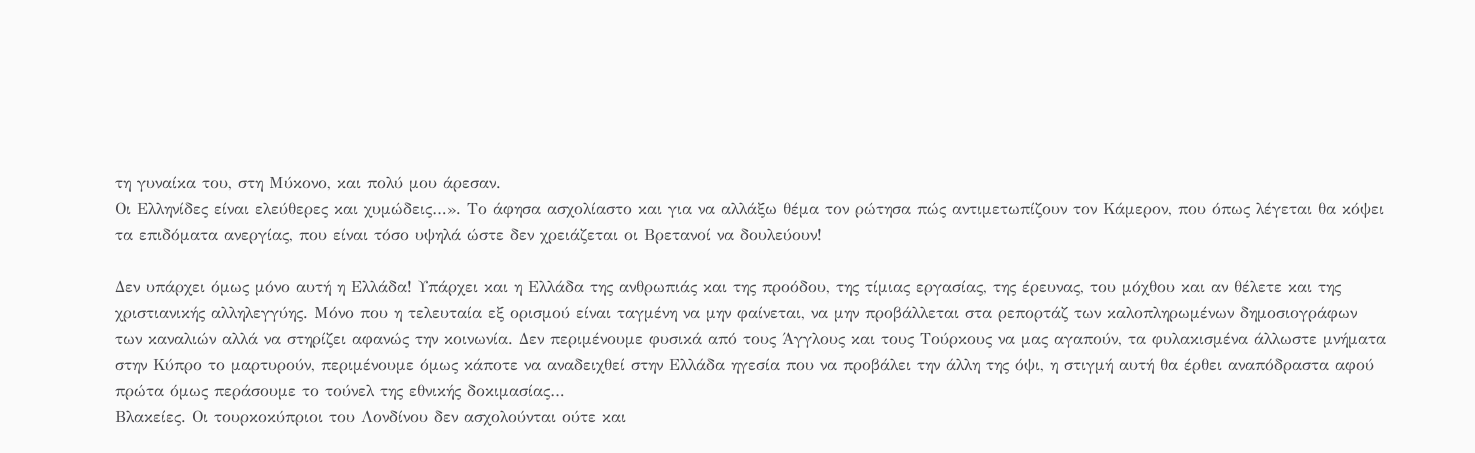τη γυναίκα του, στη Μύκονο, και πολύ μου άρεσαν.
Οι Ελληνίδες είναι ελεύθερες και χυμώδεις…». Το άφησα ασχολίαστο και για να αλλάξω θέμα τον ρώτησα πώς αντιμετωπίζουν τον Κάμερον, που όπως λέγεται θα κόψει τα επιδόματα ανεργίας, που είναι τόσο υψηλά ώστε δεν χρειάζεται οι Βρετανοί να δουλεύουν!

Δεν υπάρχει όμως μόνο αυτή η Ελλάδα! Υπάρχει και η Ελλάδα της ανθρωπιάς και της προόδου, της τίμιας εργασίας, της έρευνας, του μόχθου και αν θέλετε και της χριστιανικής αλληλεγγύης. Μόνο που η τελευταία εξ ορισμού είναι ταγμένη να μην φαίνεται, να μην προβάλλεται στα ρεπορτάζ των καλοπληρωμένων δημοσιογράφων των καναλιών αλλά να στηρίζει αφανώς την κοινωνία. Δεν περιμένουμε φυσικά από τους Άγγλους και τους Τούρκους να μας αγαπούν, τα φυλακισμένα άλλωστε μνήματα στην Κύπρο το μαρτυρούν, περιμένουμε όμως κάποτε να αναδειχθεί στην Ελλάδα ηγεσία που να προβάλει την άλλη της όψι, η στιγμή αυτή θα έρθει αναπόδραστα αφού πρώτα όμως περάσουμε το τούνελ της εθνικής δοκιμασίας…
Βλακείες. Οι τουρκοκύπριοι του Λονδίνου δεν ασχολούνται ούτε και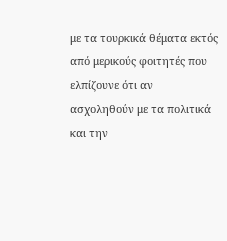με τα τουρκικά θέματα εκτός από μερικούς φοιτητές που ελπίζουνε ότι αν ασχοληθούν με τα πολιτικά και την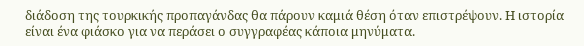διάδοση της τουρκικής προπαγάνδας θα πάρουν καμιά θέση όταν επιστρέψουν. Η ιστορία είναι ένα φιάσκο για να περάσει ο συγγραφέας κάποια μηνύματα.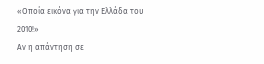«Οποία εικόνα για την Ελλάδα του 2010!»
Αν η απάντηση σε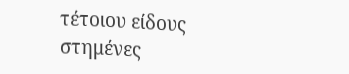τέτοιου είδους στημένες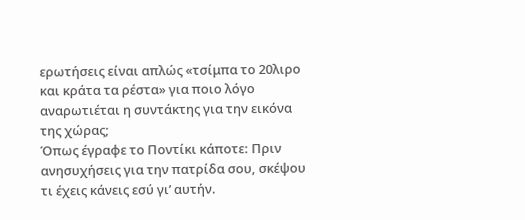ερωτήσεις είναι απλώς «τσίμπα το 20λιρο και κράτα τα ρέστα» για ποιο λόγο αναρωτιέται η συντάκτης για την εικόνα της χώρας;
Όπως έγραφε το Ποντίκι κάποτε: Πριν ανησυχήσεις για την πατρίδα σου, σκέψου τι έχεις κάνεις εσύ γι’ αυτήν.